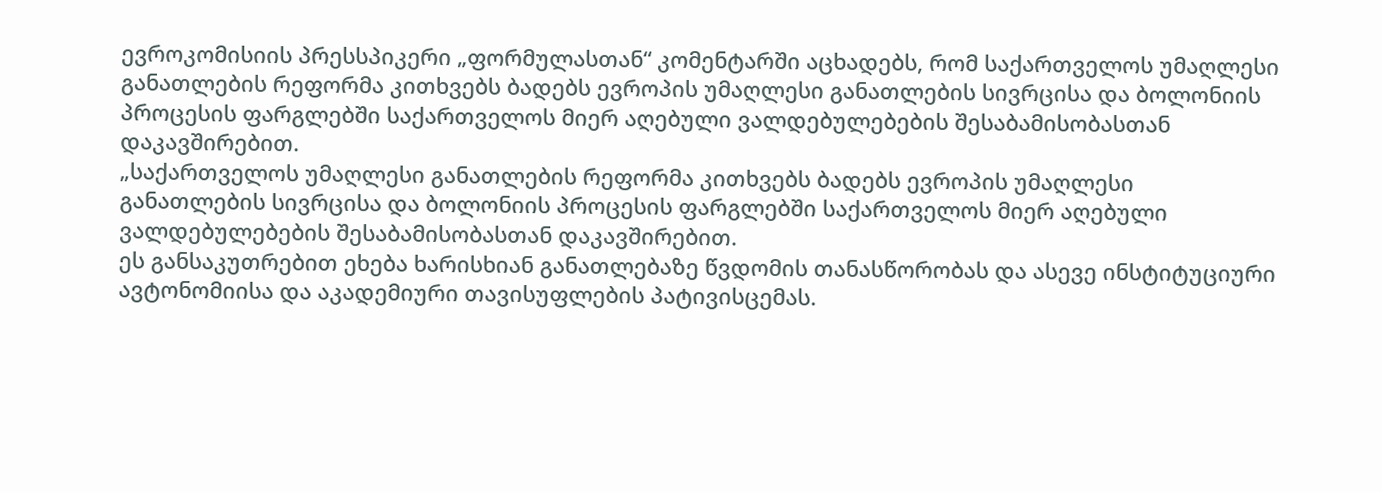ევროკომისიის პრესსპიკერი „ფორმულასთან“ კომენტარში აცხადებს, რომ საქართველოს უმაღლესი განათლების რეფორმა კითხვებს ბადებს ევროპის უმაღლესი განათლების სივრცისა და ბოლონიის პროცესის ფარგლებში საქართველოს მიერ აღებული ვალდებულებების შესაბამისობასთან დაკავშირებით.
„საქართველოს უმაღლესი განათლების რეფორმა კითხვებს ბადებს ევროპის უმაღლესი განათლების სივრცისა და ბოლონიის პროცესის ფარგლებში საქართველოს მიერ აღებული ვალდებულებების შესაბამისობასთან დაკავშირებით.
ეს განსაკუთრებით ეხება ხარისხიან განათლებაზე წვდომის თანასწორობას და ასევე ინსტიტუციური ავტონომიისა და აკადემიური თავისუფლების პატივისცემას.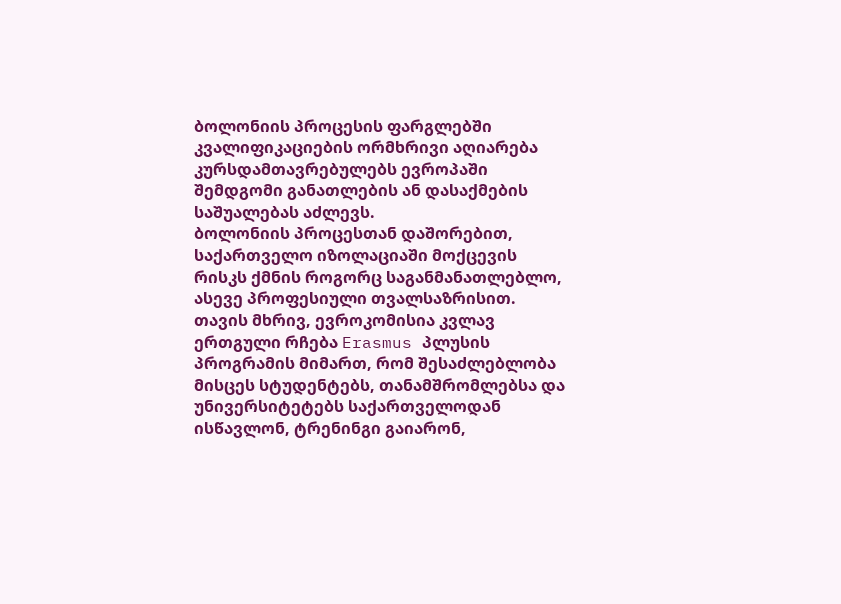ბოლონიის პროცესის ფარგლებში კვალიფიკაციების ორმხრივი აღიარება კურსდამთავრებულებს ევროპაში შემდგომი განათლების ან დასაქმების საშუალებას აძლევს.
ბოლონიის პროცესთან დაშორებით, საქართველო იზოლაციაში მოქცევის რისკს ქმნის როგორც საგანმანათლებლო, ასევე პროფესიული თვალსაზრისით. თავის მხრივ, ევროკომისია კვლავ ერთგული რჩება Erasmus პლუსის პროგრამის მიმართ, რომ შესაძლებლობა მისცეს სტუდენტებს, თანამშრომლებსა და უნივერსიტეტებს საქართველოდან ისწავლონ, ტრენინგი გაიარონ,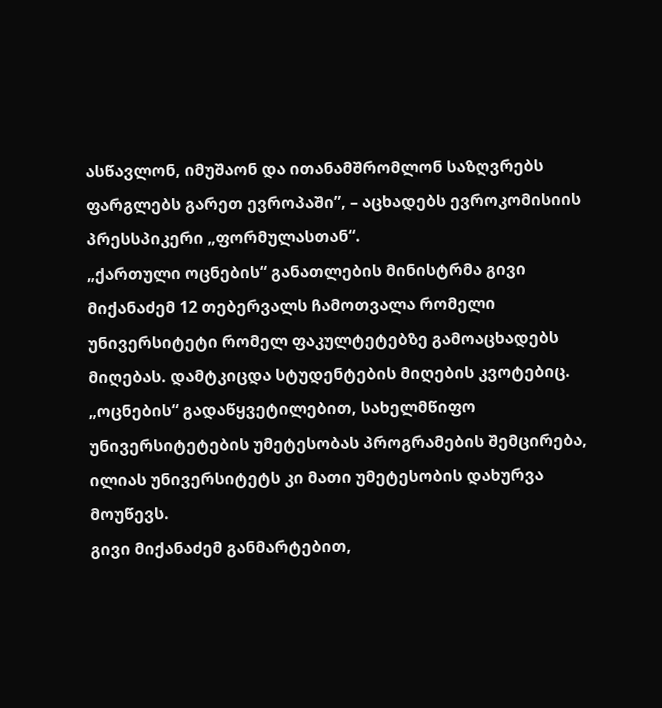ასწავლონ, იმუშაონ და ითანამშრომლონ საზღვრებს ფარგლებს გარეთ ევროპაში”, – აცხადებს ევროკომისიის პრესსპიკერი „ფორმულასთან“.
„ქართული ოცნების“ განათლების მინისტრმა გივი მიქანაძემ 12 თებერვალს ჩამოთვალა რომელი უნივერსიტეტი რომელ ფაკულტეტებზე გამოაცხადებს მიღებას. დამტკიცდა სტუდენტების მიღების კვოტებიც.
„ოცნების“ გადაწყვეტილებით, სახელმწიფო უნივერსიტეტების უმეტესობას პროგრამების შემცირება, ილიას უნივერსიტეტს კი მათი უმეტესობის დახურვა მოუწევს.
გივი მიქანაძემ განმარტებით,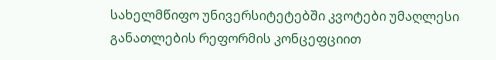სახელმწიფო უნივერსიტეტებში კვოტები უმაღლესი განათლების რეფორმის კონცეფციით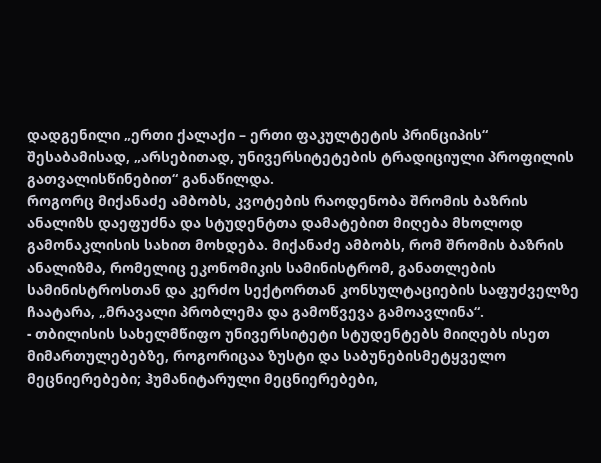დადგენილი „ერთი ქალაქი – ერთი ფაკულტეტის პრინციპის“ შესაბამისად, „არსებითად, უნივერსიტეტების ტრადიციული პროფილის გათვალისწინებით“ განაწილდა.
როგორც მიქანაძე ამბობს, კვოტების რაოდენობა შრომის ბაზრის ანალიზს დაეფუძნა და სტუდენტთა დამატებით მიღება მხოლოდ გამონაკლისის სახით მოხდება. მიქანაძე ამბობს, რომ შრომის ბაზრის ანალიზმა, რომელიც ეკონომიკის სამინისტრომ, განათლების სამინისტროსთან და კერძო სექტორთან კონსულტაციების საფუძველზე ჩაატარა, „მრავალი პრობლემა და გამოწვევა გამოავლინა“.
- თბილისის სახელმწიფო უნივერსიტეტი სტუდენტებს მიიღებს ისეთ მიმართულებებზე, როგორიცაა ზუსტი და საბუნებისმეტყველო მეცნიერებები; ჰუმანიტარული მეცნიერებები,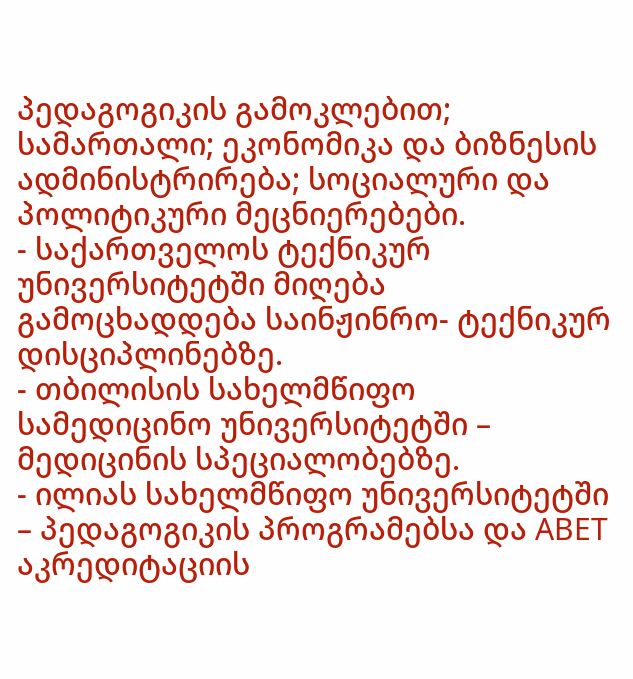პედაგოგიკის გამოკლებით; სამართალი; ეკონომიკა და ბიზნესის ადმინისტრირება; სოციალური და პოლიტიკური მეცნიერებები.
- საქართველოს ტექნიკურ უნივერსიტეტში მიღება გამოცხადდება საინჟინრო- ტექნიკურ დისციპლინებზე.
- თბილისის სახელმწიფო სამედიცინო უნივერსიტეტში – მედიცინის სპეციალობებზე.
- ილიას სახელმწიფო უნივერსიტეტში – პედაგოგიკის პროგრამებსა და ABET აკრედიტაციის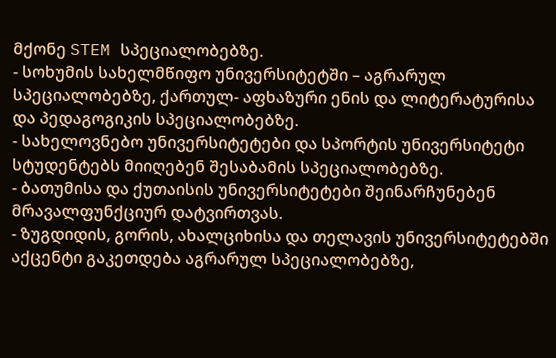მქონე STEM სპეციალობებზე.
- სოხუმის სახელმწიფო უნივერსიტეტში – აგრარულ სპეციალობებზე, ქართულ- აფხაზური ენის და ლიტერატურისა და პედაგოგიკის სპეციალობებზე.
- სახელოვნებო უნივერსიტეტები და სპორტის უნივერსიტეტი სტუდენტებს მიიღებენ შესაბამის სპეციალობებზე.
- ბათუმისა და ქუთაისის უნივერსიტეტები შეინარჩუნებენ მრავალფუნქციურ დატვირთვას.
- ზუგდიდის, გორის, ახალციხისა და თელავის უნივერსიტეტებში აქცენტი გაკეთდება აგრარულ სპეციალობებზე,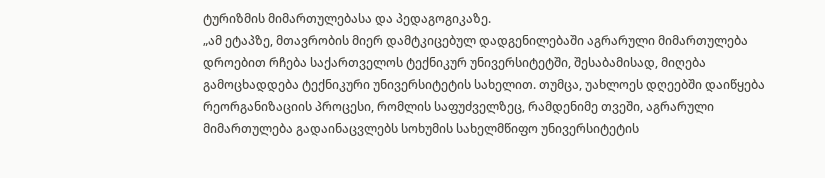ტურიზმის მიმართულებასა და პედაგოგიკაზე.
„ამ ეტაპზე, მთავრობის მიერ დამტკიცებულ დადგენილებაში აგრარული მიმართულება დროებით რჩება საქართველოს ტექნიკურ უნივერსიტეტში, შესაბამისად, მიღება გამოცხადდება ტექნიკური უნივერსიტეტის სახელით. თუმცა, უახლოეს დღეებში დაიწყება რეორგანიზაციის პროცესი, რომლის საფუძველზეც, რამდენიმე თვეში, აგრარული მიმართულება გადაინაცვლებს სოხუმის სახელმწიფო უნივერსიტეტის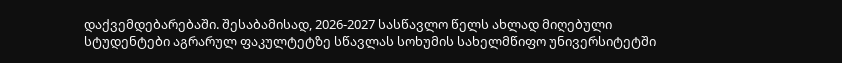დაქვემდებარებაში. შესაბამისად, 2026-2027 სასწავლო წელს ახლად მიღებული სტუდენტები აგრარულ ფაკულტეტზე სწავლას სოხუმის სახელმწიფო უნივერსიტეტში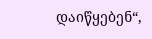დაიწყებენ“,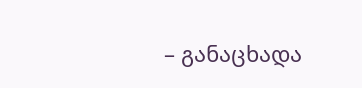– განაცხადა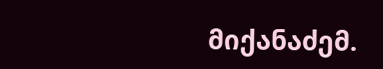მიქანაძემ.